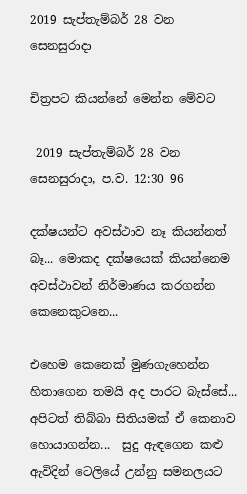2019 සැප්තැම්බර් 28 වන සෙනසුරාදා

චිත්‍රපට කියන්නේ මෙන්න මේවට

 2019 සැප්තැම්බර් 28 වන සෙනසුරාදා, ප.ව. 12:30 96

දක්ෂයන්ට අවස්ථාව නෑ කියන්නත් බෑ... මොකද දක්ෂයෙක් කියන්නෙම අවස්ථාවන් නිර්මාණය කරගන්න කෙනෙකුටනෙ...

එහෙම කෙනෙක් මුණගැහෙන්න හිතාගෙන තමයි අද පාරට බැස්සේ... අපිටත් තිබ්බා සිතියමක් ඒ කෙනාව හොයාගන්න...  සුදු ඇඳගෙන කළු ඇවිදින් ටෙලියේ උන්නු සමනලයට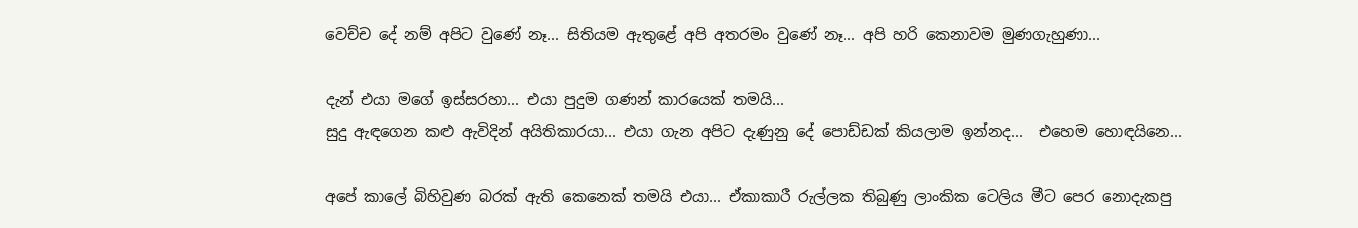වෙච්ච දේ නම් අපිට වුණේ නෑ... සිතියම ඇතුළේ අපි අතරමං වුණේ නෑ... අපි හරි කෙනාවම මුණගැහුණා...

දැන් එයා මගේ ඉස්සරහා... එයා පුදුම ගණන් කාරයෙක් තමයි...
සුදු ඇඳගෙන කළු ඇවිදින් අයිතිකාරයා... එයා ගැන අපිට දැණුනු දේ පොඩ්ඩක් කියලාම ඉන්නද...  එහෙම හොඳයිනෙ...

අපේ කාලේ බිහිවුණ බරක් ඇති කෙනෙක් තමයි එයා... ඒකාකාරී රුල්ලක තිබුණු ලාංකික ටෙලිය මීට පෙර නොදැකපු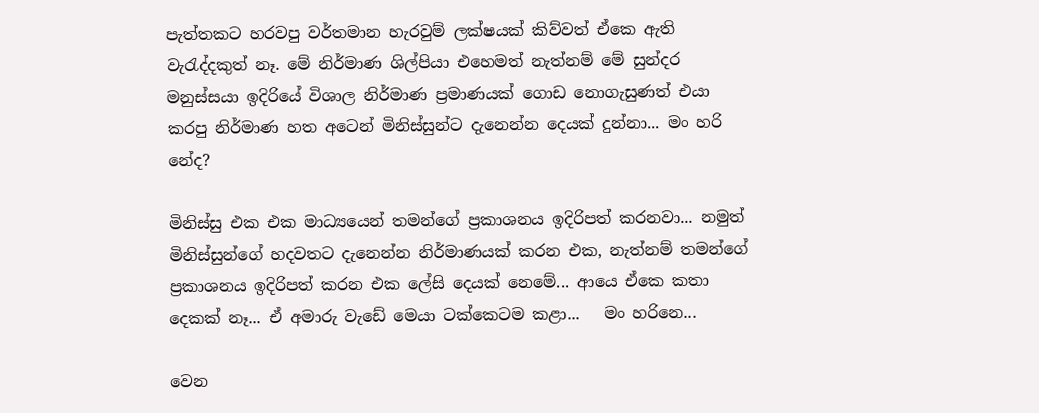පැත්තකට හරවපු වර්තමාන හැරවුම් ලක්ෂයක් කිව්වත් ඒකෙ ඇති වැරැද්දකුත් නෑ. මේ නිර්මාණ ශිල්පියා එහෙමත් නැත්නම් මේ සුන්දර මනුස්සයා ඉදිරියේ විශාල නිර්මාණ ප්‍රමාණයක් ගොඩ නොගැසුණත් එයා කරපු නිර්මාණ හත අටෙන් මිනිස්සුන්ට දැනෙන්න දෙයක් දුන්නා... මං හරි නේද?

මිනිස්සු එක එක මාධ්‍යයෙන් තමන්ගේ ප්‍රකාශනය ඉදිරිපත් කරනවා... නමුත් මිනිස්සුන්ගේ හදවතට දැනෙන්න නිර්මාණයක් කරන එක, නැත්නම් තමන්ගේ ප්‍රකාශනය ඉදිරිපත් කරන එක ලේසි දෙයක් නෙමේ... ආයෙ ඒකෙ කතා දෙකක් නෑ... ඒ අමාරු වැඩේ මෙයා ටක්කෙටම කළා...   මං හරිනෙ...

වෙන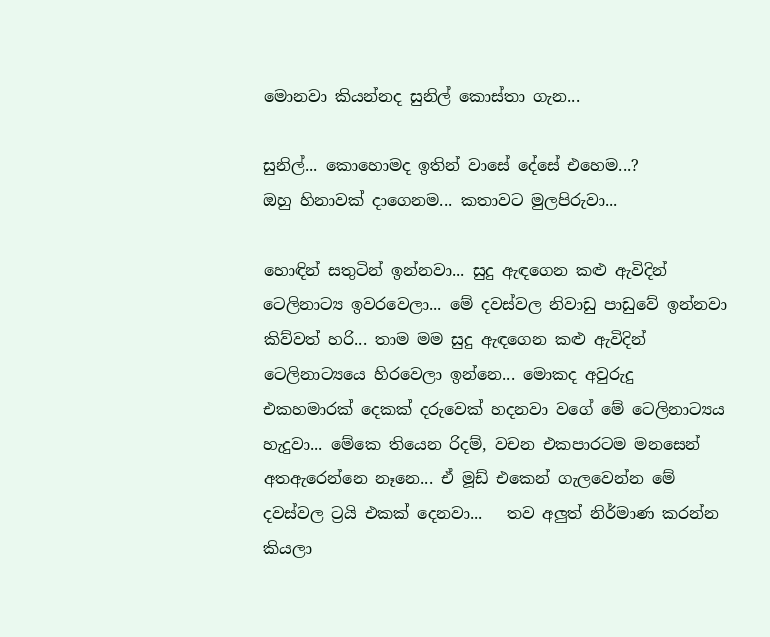මොනවා කියන්නද සුනිල් කොස්තා ගැන...

සුනිල්... කොහොමද ඉතින් වාසේ දේසේ එහෙම...?
ඔහු හිනාවක් දාගෙනම... කතාවට මුලපිරුවා...

හොඳින් සතුටින් ඉන්නවා... සුදු ඇඳගෙන කළු ඇවිදින් ටෙලිනාට්‍ය ඉවරවෙලා... මේ දවස්වල නිවාඩු පාඩුවේ ඉන්නවා කිව්වත් හරි... තාම මම සුදු ඇඳගෙන කළු ඇවිදින් ටෙලිනාට්‍යයෙ හිරවෙලා ඉන්නෙ... මොකද අවුරුදු එකහමාරක් දෙකක් දරුවෙක් හදනවා වගේ මේ ටෙලිනාට්‍යය හැදුවා... මේකෙ තියෙන රිදම්, වචන එකපාරටම මනසෙන් අතඇරෙන්නෙ නෑනෙ... ඒ මූඩ් එකෙන් ගැලවෙන්න මේ දවස්වල ට්‍රයි එකක් දෙනවා...   තව අලුත් නිර්මාණ කරන්න කියලා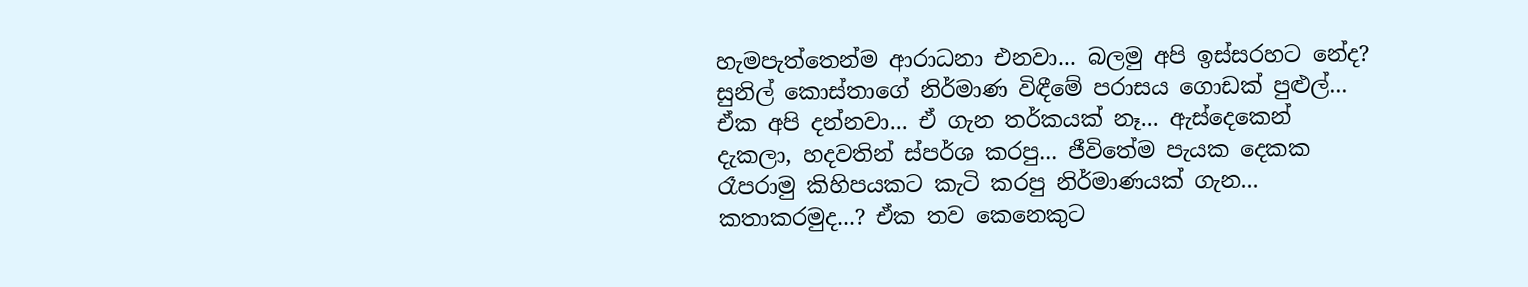හැමපැත්තෙන්ම ආරාධනා එනවා... බලමු අපි ඉස්සරහට නේද?
සුනිල් කොස්තාගේ නිර්මාණ විඳීමේ පරාසය ගොඩක් පුළුල්... ඒක අපි දන්නවා... ඒ ගැන තර්කයක් නෑ... ඇස්දෙකෙන් දැකලා, හදවතින් ස්පර්ශ කරපු... ජීවිතේම පැයක දෙකක රෑපරාමු කිහිපයකට කැටි කරපු නිර්මාණයක් ගැන... කතාකරමුද...? ඒක තව කෙනෙකුට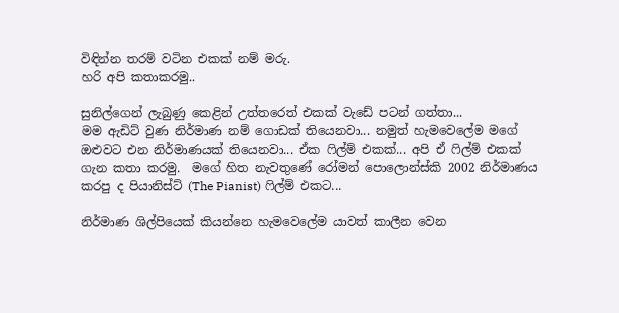විඳින්න තරම් වටින එකක් නම් මරු.
හරි අපි කතාකරමු..

සුනිල්ගෙන් ලැබුණු කෙළින් උත්තරෙත් එකක් වැඩේ පටන් ගත්තා...
මම ඇඩිට් වුණ නිර්මාණ නම් ගොඩක් තියෙනවා... නමුත් හැමවෙලේම මගේ ඔළුවට එන නිර්මාණයක් තියෙනවා... ඒක ෆිල්ම් එකක්... අපි ඒ ෆිල්ම් එකක් ගැන කතා කරමු.  මගේ හිත නැවතුණේ රෝමන් පොලොන්ස්කි 2002 නිර්මාණය කරපු ද පියානිස්ට් (The Pianist) ෆිල්ම් එකට...

නිර්මාණ ශිල්පියෙක් කියන්නෙ හැමවෙලේම යාවත් කාලීන වෙන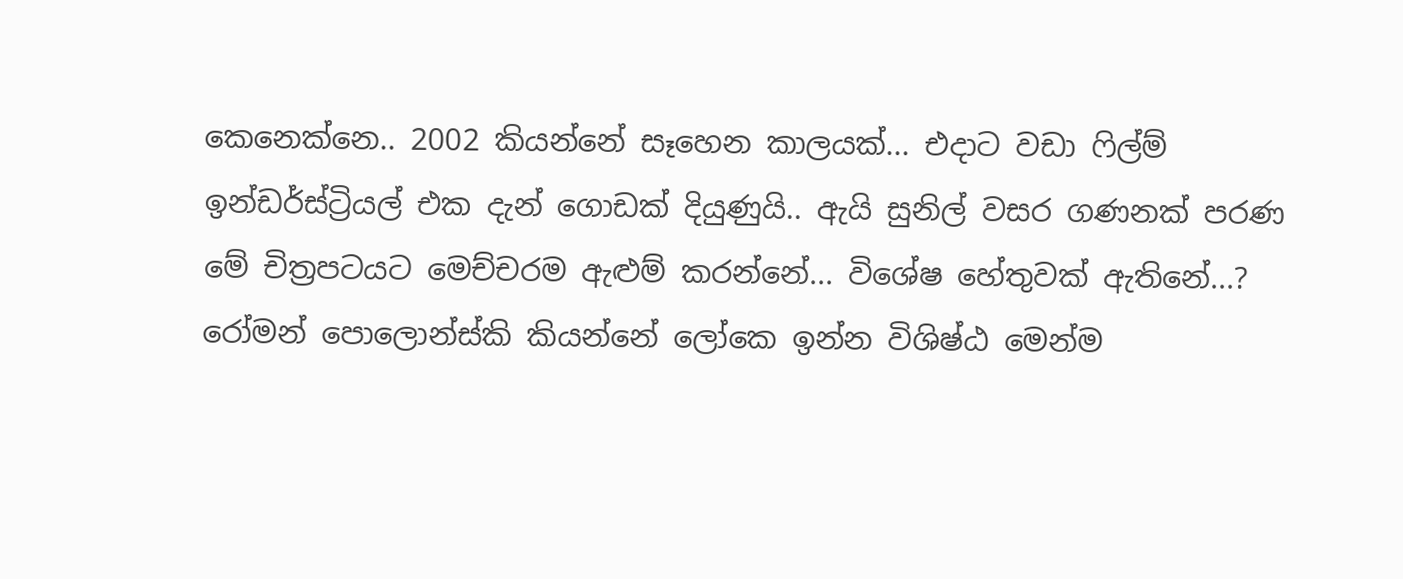කෙනෙක්නෙ.. 2002 කියන්නේ සෑහෙන කාලයක්... එදාට වඩා ෆිල්ම් ඉන්ඩර්ස්ට්‍රියල් එක දැන් ගොඩක් දියුණුයි.. ඇයි සුනිල් වසර ගණනක් පරණ මේ චිත්‍රපටයට මෙච්චරම ඇළුම් කරන්නේ... විශේෂ හේතුවක් ඇතිනේ...?
රෝමන් පොලොන්ස්කි කියන්නේ ලෝකෙ ඉන්න විශිෂ්ඨ මෙන්ම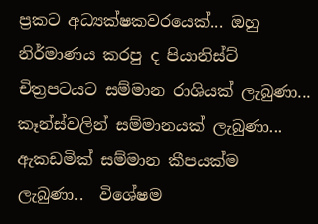ප්‍රකට අධ්‍යක්ෂකවරයෙක්... ඔහු නිර්මාණය කරපු ද පියානිස්ට් චිත්‍රපටයට සම්මාන රාශියක් ලැබුණා... කෑන්ස්වලින් සම්මානයක් ලැබුණා... ඇකඩමික් සම්මාන කීපයක්ම ලැබුණා..  විශේෂම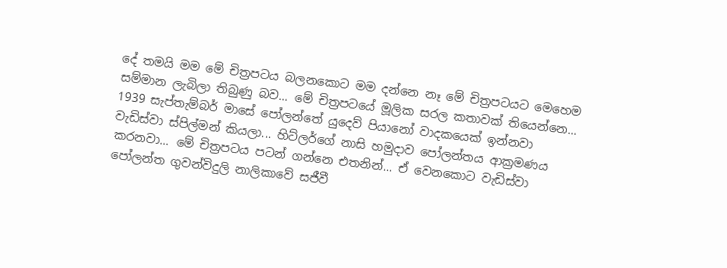දේ තමයි මම මේ චිත්‍රපටය බලනකොට මම දන්නෙ නෑ මේ චිත්‍රපටයට මෙහෙම සම්මාන ලැබිලා තිබුණු බව... මේ චිත්‍රපටයේ මූලික සරල කතාවක් තියෙන්නෙ... 1939 සැප්තැම්බර් මාසේ පෝලන්තේ යුදෙව් පියානෝ වාදකයෙක් ඉන්නවා වැඩිස්වා ස්පිල්මන් කියලා... හිට්ලර්ගේ නාසි හමුදාව පෝලන්තය ආක්‍රමණය කරනවා... මේ චිත්‍රපටය පටන් ගන්නෙ එතනින්... ඒ වෙනකොට වැඩිස්වා පෝලන්ත ගුවන්විදුලි නාලිකාවේ සජීවී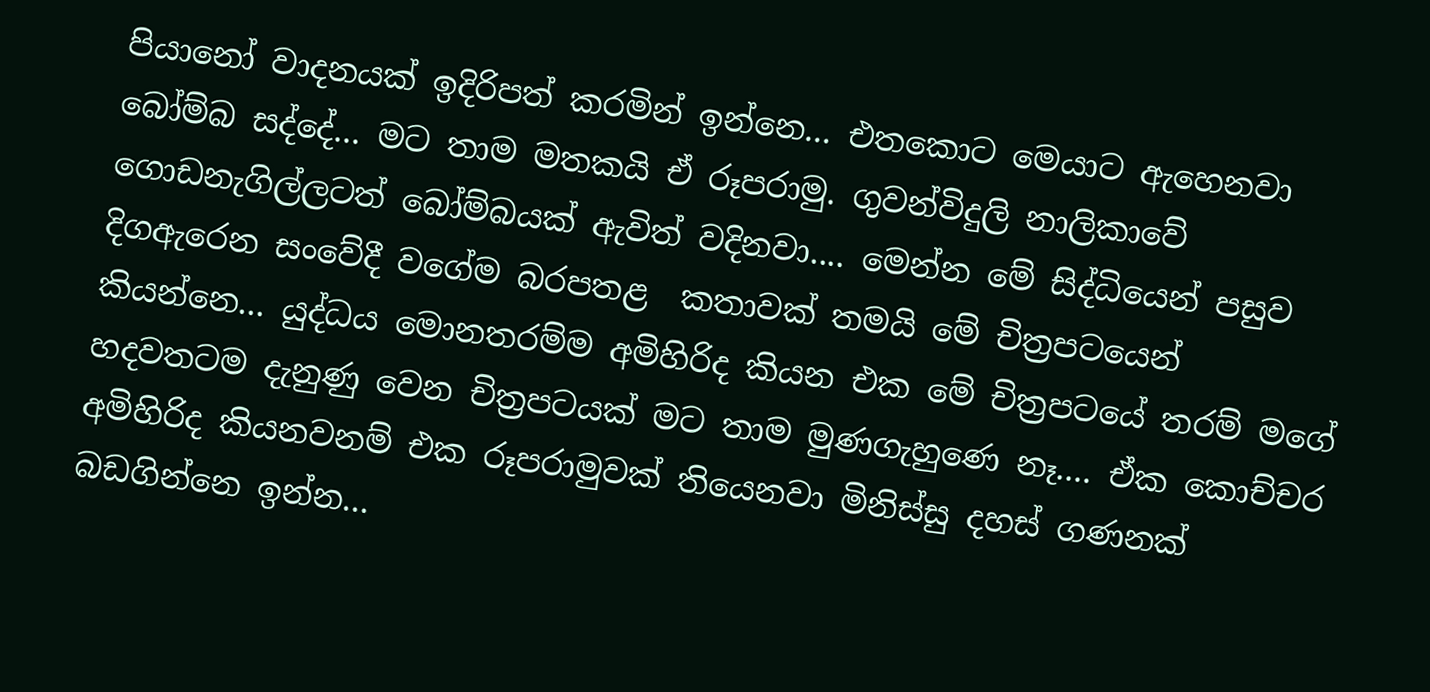පියානෝ වාදනයක් ඉදිරිපත් කරමින් ඉන්නෙ... එතකොට මෙයාට ඇහෙනවා බෝම්බ සද්දේ... මට තාම මතකයි ඒ රූපරාමු. ගුවන්විදුලි නාලිකාවේ ගොඩනැගිල්ලටත් බෝම්බයක් ඇවිත් වදිනවා.... මෙන්න මේ සිද්ධියෙන් පසුව දිගඇරෙන සංවේදී වගේම බරපතළ  කතාවක් තමයි මේ චිත්‍රපටයෙන් කියන්නෙ... යුද්ධය මොනතරම්ම අමිහිරිද කියන එක මේ චිත්‍රපටයේ තරම් මගේ හදවතටම දැනුණු වෙන චිත්‍රපටයක් මට තාම මුණගැහුණෙ නෑ.... ඒක කොච්චර අමිහිරිද කියනවනම් එක රූපරාමුවක් තියෙනවා මිනිස්සු දහස් ගණනක් බඩගින්නෙ ඉන්න...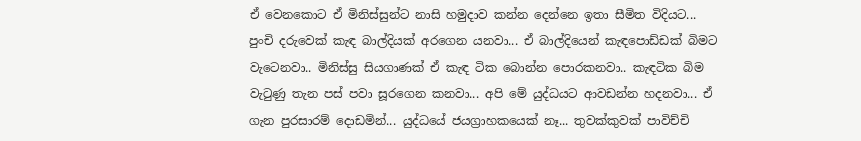ඒ වෙනකොට ඒ මිනිස්සුන්ට නාසි හමුදාව කන්න දෙන්නෙ ඉතා සීමිත විදියට... පුංචි දරුවෙක් කැඳ බාල්දියක් අරගෙන යනවා... ඒ බාල්දියෙන් කැඳපොඩ්ඩක් බිමට වැටෙනවා.. මිනිස්සු සියගාණක් ඒ කැඳ ටික බොන්න පොරකනවා.. කැඳටික බිම වැටුණු තැන පස් පවා සූරගෙන කනවා... අපි මේ යුද්ධයට ආවඩන්න හදනවා... ඒ ගැන පුරසාරම් දොඩමින්... යුද්ධයේ ජයග්‍රාහකයෙක් නෑ... තුවක්කුවක් පාවිච්චි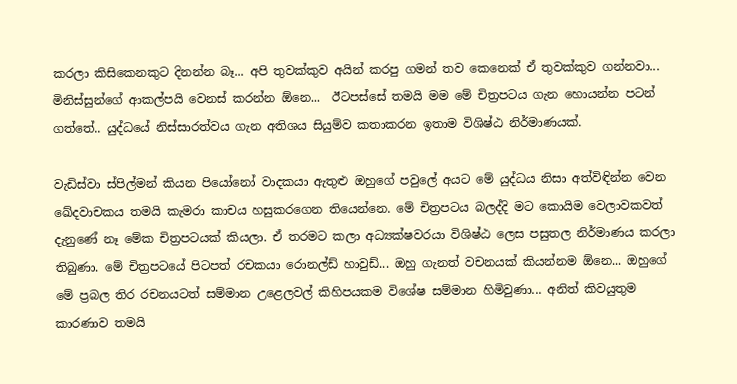කරලා කිසිකෙනකුට දිනන්න බෑ... අපි තුවක්කුව අයින් කරපු ගමන් තව කෙනෙක් ඒ තුවක්කුව ගන්නවා... මිනිස්සුන්ගේ ආකල්පයි වෙනස් කරන්න ඕනෙ...  ඊටපස්සේ තමයි මම මේ චිත්‍රපටය ගැන හොයන්න පටන් ගත්තේ.. යුද්ධයේ නිස්සාරත්වය ගැන අතිශය සියුම්ව කතාකරන ඉතාම විශිෂ්ඨ නිර්මාණයක්.

වැඩිස්වා ස්පිල්මන් කියන පියෝනෝ වාදකයා ඇතුළු ඔහුගේ පවුලේ අයට මේ යුද්ධය නිසා අත්විඳින්න වෙන ඛේදවාචකය තමයි කැමරා කාචය හසුකරගෙන තියෙන්නෙ. මේ චිත්‍රපටය බලද්දි මට කොයිම වෙලාවකවත් දැනුණේ නෑ මේක චිත්‍රපටයක් කියලා. ඒ තරමට කලා අධ්‍යක්ෂවරයා විශිෂ්ඨ ලෙස පසුතල නිර්මාණය කරලා තිබුණා. මේ චිත්‍රපටයේ පිටපත් රචකයා රොනල්ඩ් හාවුඩ්... ඔහු ගැනත් වචනයක් කියන්නම ඕනෙ... ඔහුගේ මේ ප්‍රබල තිර රචනයටත් සම්මාන උළෙලවල් කිහිපයකම විශේෂ සම්මාන හිමිවුණා... අනිත් කිවයුතුම කාරණාව තමයි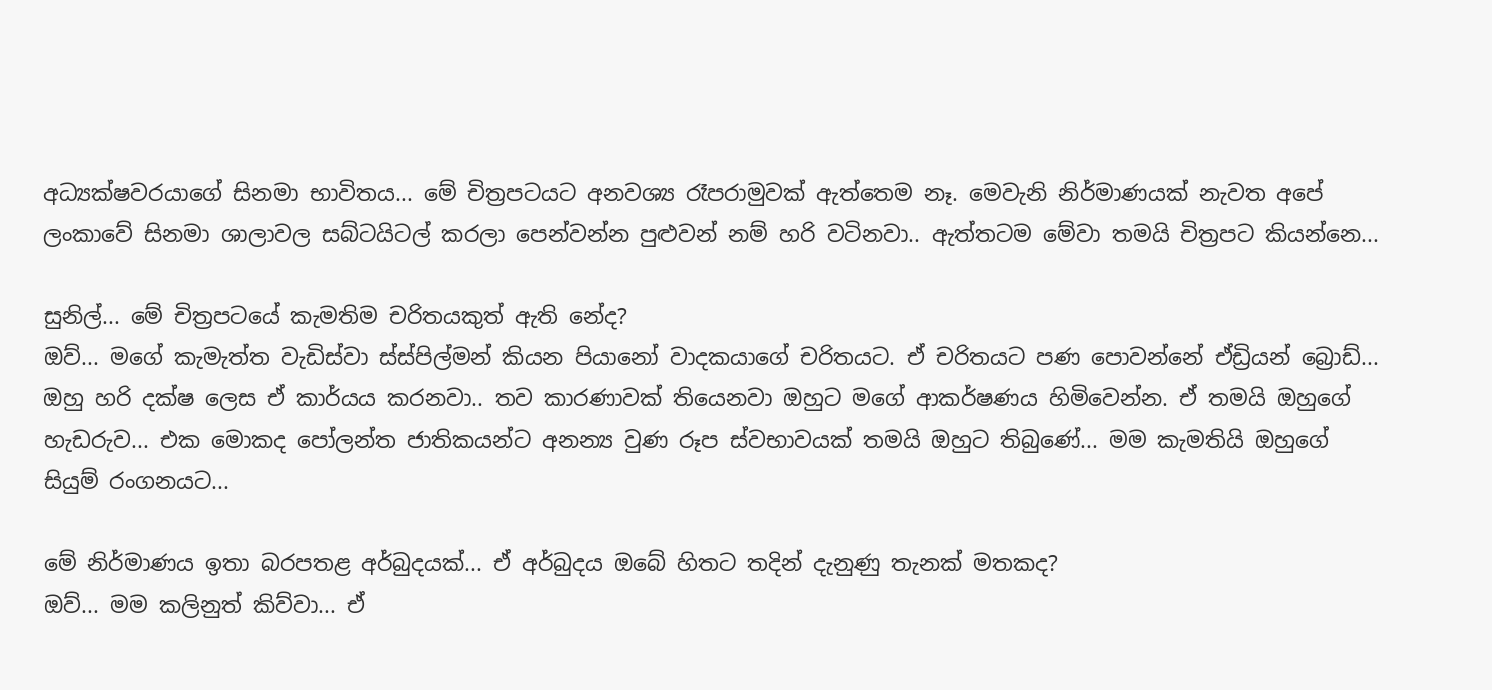අධ්‍යක්ෂවරයාගේ සිනමා භාවිතය... මේ චිත්‍රපටයට අනවශ්‍ය රෑපරාමුවක් ඇත්තෙම නෑ. මෙවැනි නිර්මාණයක් නැවත අපේ ලංකාවේ සිනමා ශාලාවල සබ්ටයිටල් කරලා පෙන්වන්න පුළුවන් නම් හරි වටිනවා.. ඇත්තටම මේවා තමයි චිත්‍රපට කියන්නෙ...

සුනිල්... මේ චිත්‍රපටයේ කැමතිම චරිතයකුත් ඇති නේද?
ඔව්... මගේ කැමැත්ත වැඩිස්වා ස්ස්පිල්මන් කියන පියානෝ වාදකයාගේ චරිතයට. ඒ චරිතයට පණ පොවන්නේ ඒඩ්‍රියන් බ්‍රොඩ්...  ඔහු හරි දක්ෂ ලෙස ඒ කාර්යය කරනවා.. තව කාරණාවක් තියෙනවා ඔහුට මගේ ආකර්ෂණය හිමිවෙන්න. ඒ තමයි ඔහුගේ හැඩරුව... එක මොකද පෝලන්ත ජාතිකයන්ට අනන්‍ය වුණ රූප ස්වභාවයක් තමයි ඔහුට තිබුණේ... මම කැමතියි ඔහුගේ සියුම් රංගනයට...

මේ නිර්මාණය ඉතා බරපතළ අර්බුදයක්... ඒ අර්බුදය ඔබේ හිතට තදින් දැනුණු තැනක් මතකද?
ඔව්... මම කලිනුත් කිව්වා... ඒ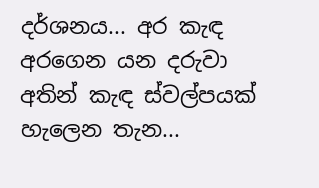දර්ශනය... අර කැඳ අරගෙන යන දරුවා අතින් කැඳ ස්වල්පයක් හැලෙන තැන...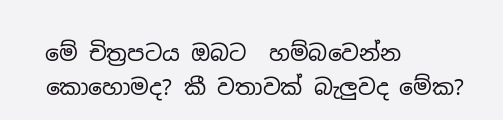මේ චිත්‍රපටය ඔබට  හම්බවෙන්න කොහොමද? කී වතාවක් බැලුවද මේක?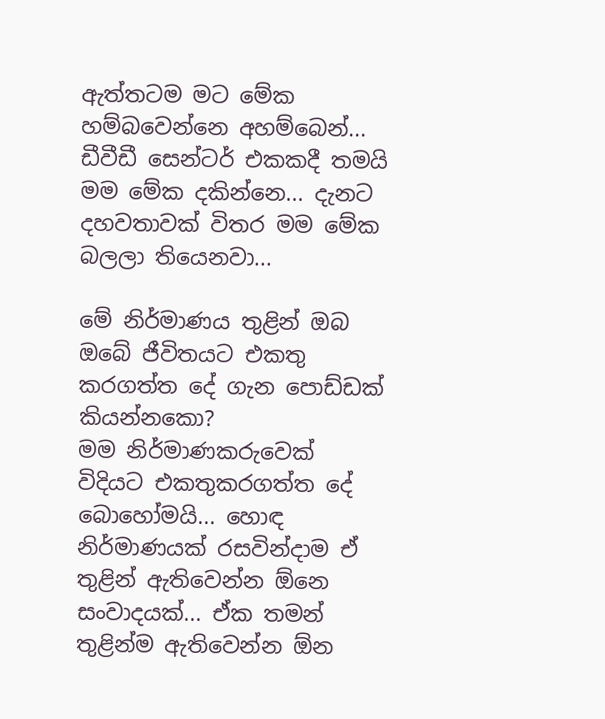ඇත්තටම මට මේක හම්බවෙන්නෙ අහම්බෙන්... ඩීවීඩී සෙන්ටර් එකකදී තමයි මම මේක දකින්නෙ... දැනට දහවතාවක් විතර මම මේක බලලා තියෙනවා...

මේ නිර්මාණය තුළින් ඔබ ඔබේ ජීවිතයට එකතු කරගත්ත දේ ගැන පොඩ්ඩක් කියන්නකො?
මම නිර්මාණකරුවෙක් විදියට එකතුකරගත්ත දේ බොහෝමයි... හොඳ නිර්මාණයක් රසවින්දාම ඒ තුළින් ඇතිවෙන්න ඕනෙ සංවාදයක්... ඒක තමන් තුළින්ම ඇතිවෙන්න ඕන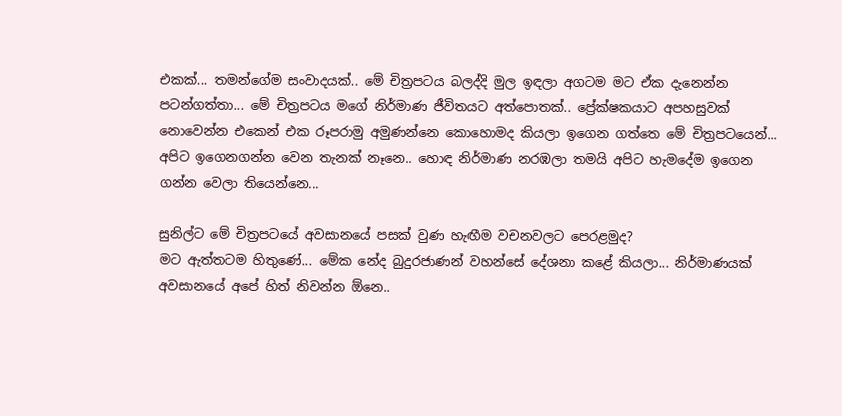එකක්... තමන්ගේම සංවාදයක්.. මේ චිත්‍රපටය බලද්දි මුල ඉඳලා අගටම මට ඒක දැනෙන්න පටන්ගත්තා... මේ චිත්‍රපටය මගේ නිර්මාණ ජීවිතයට අත්පොතක්.. ප්‍රේක්ෂකයාට අපහසුවක් නොවෙන්න එකෙන් එක රූපරාමු අමුණන්නෙ කොහොමද කියලා ඉගෙන ගත්තෙ මේ චිත්‍රපටයෙන්... අපිට ඉගෙනගන්න වෙන තැනක් නෑනෙ.. හොඳ නිර්මාණ නරඹලා තමයි අපිට හැමදේම ඉගෙන ගන්න වෙලා තියෙන්නෙ...

සුනිල්ට මේ චිත්‍රපටයේ අවසානයේ පසක් වුණ හැඟීම වචනවලට පෙරළමුද?
මට ඇත්තටම හිතුණේ... මේක නේද බුදුරජාණන් වහන්සේ දේශනා කළේ කියලා... නිර්මාණයක් අවසානයේ අපේ හිත් නිවන්න ඕනෙ..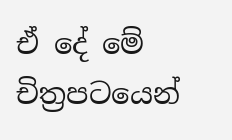ඒ දේ මේ චිත්‍රපටයෙන්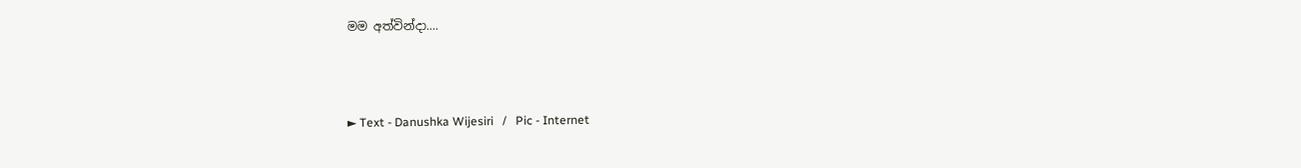මම අත්වින්දා....



► Text - Danushka Wijesiri   /   Pic - Internet